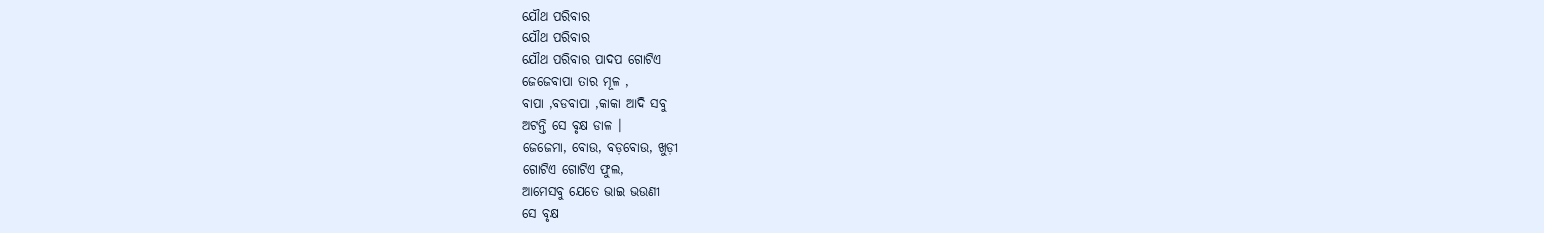ଯୌଥ ପରିବାର
ଯୌଥ ପରିବାର
ଯୌଥ ପରିବାର ପାଦପ ଗୋଟିଏ
ଜେଜେବାପା ତାର ମୂଳ ,
ବାପା ,ବଡବାପା ,କାକା ଆଦି ସବୁ
ଅଟନ୍ତି ସେ ବୃକ୍ଷ ଡାଳ ।
ଜେଜେମା, ବୋଉ, ବଡ଼ବୋଉ, ଖୁଡ଼ୀ
ଗୋଟିଏ ଗୋଟିଏ ଫୁଲ,
ଆମେସବୁ ଯେତେ ଭାଇ ଭଉଣୀ
ସେ ବୃକ୍ଷ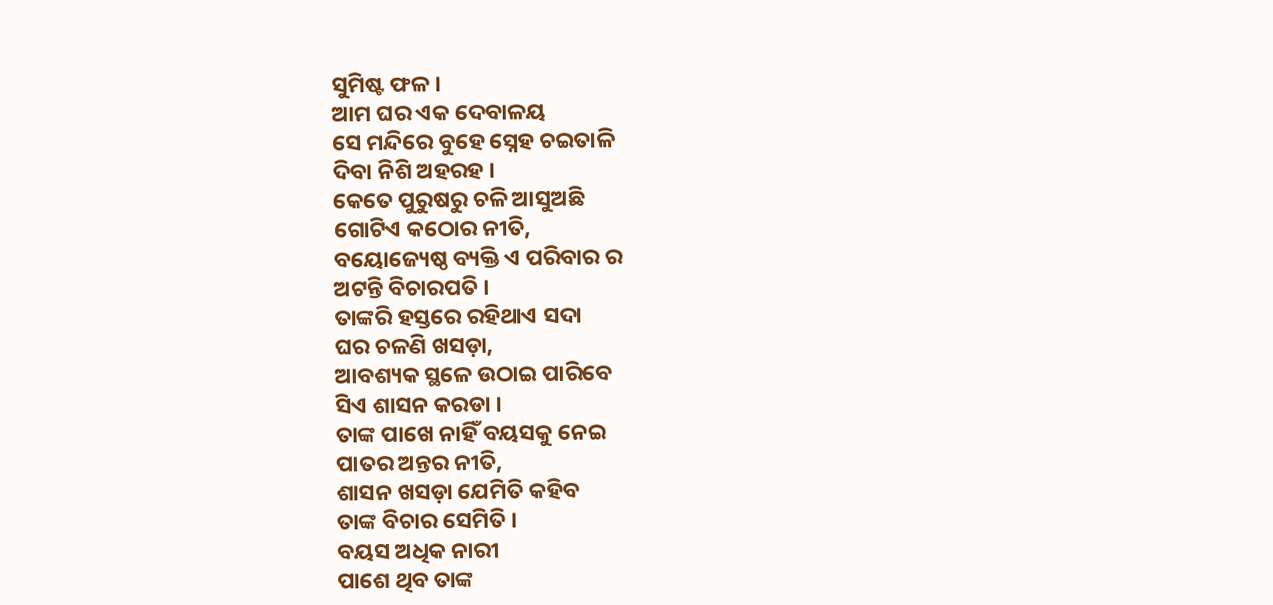ସୁମିଷ୍ଟ ଫଳ ।
ଆମ ଘର ଏକ ଦେବାଳୟ
ସେ ମନ୍ଦିରେ ବୁହେ ସ୍ନେହ ଚଇତାଳି
ଦିବା ନିଶି ଅହରହ ।
କେତେ ପୁରୁଷରୁ ଚଳି ଆସୁଅଛି
ଗୋଟିଏ କଠୋର ନୀତି,
ବୟୋଜ୍ୟେଷ୍ଠ ବ୍ୟକ୍ତି ଏ ପରିବାର ର
ଅଟନ୍ତି ବିଚାରପତି ।
ତାଙ୍କରି ହସ୍ତରେ ରହିଥାଏ ସଦା
ଘର ଚଳଣି ଖସଡ଼ା,
ଆବଶ୍ୟକ ସ୍ଥଳେ ଉଠାଇ ପାରିବେ
ସିଏ ଶାସନ କରଡା ।
ତାଙ୍କ ପାଖେ ନାହିଁ ବୟସକୁ ନେଇ
ପାତର ଅନ୍ତର ନୀତି,
ଶାସନ ଖସଡ଼ା ଯେମିତି କହିବ
ତାଙ୍କ ବିଚାର ସେମିତି ।
ବୟସ ଅଧିକ ନାରୀ
ପାଶେ ଥିବ ତାଙ୍କ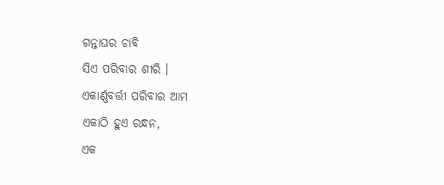ଗନ୍ତାଘର ଚାବି
ସିଏ ପରିବାର ଶୀରି ।
ଏକାର୍ଣ୍ଣବର୍ତ୍ତୀ ପରିବାର ଆମ
ଏକାଠି ହୁଏ ରନ୍ଧନ,
ଏକ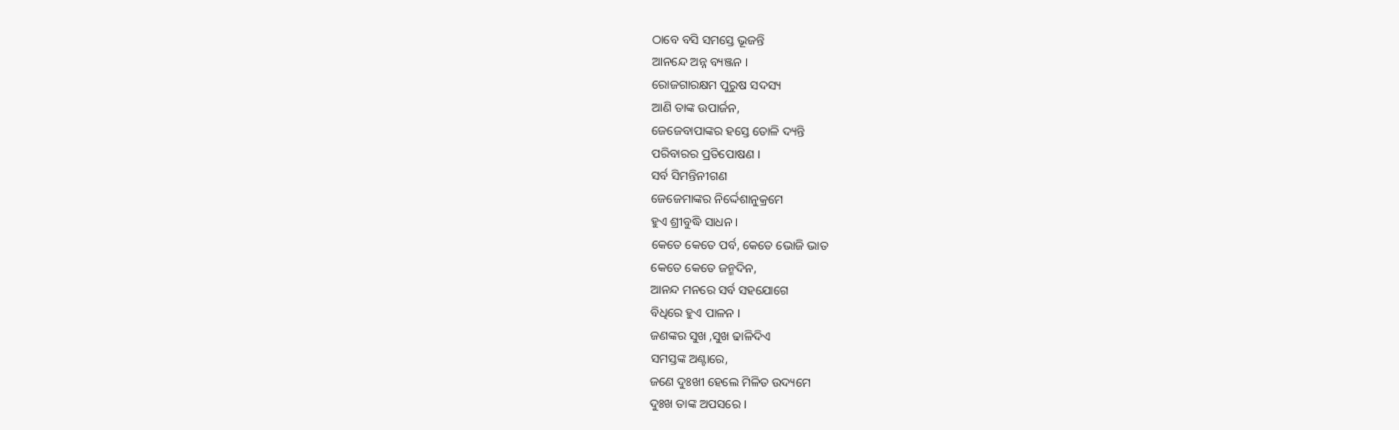ଠାବେ ବସି ସମସ୍ତେ ଭୂଜନ୍ତି
ଆନନ୍ଦେ ଅନ୍ନ ବ୍ୟଞ୍ଜନ ।
ରୋଜଗାରକ୍ଷମ ପୁରୁଷ ସଦସ୍ୟ
ଆଣି ତାଙ୍କ ଉପାର୍ଜନ,
ଜେଜେବାପାଙ୍କର ହସ୍ତେ ତୋଳି ଦ୍ୟନ୍ତି
ପରିବାରର ପ୍ରତିପୋଷଣ ।
ସର୍ବ ସିମନ୍ତିନୀଗଣ
ଜେଜେମାଙ୍କର ନିର୍ଦ୍ଦେଶାନୁକ୍ରମେ
ହୁଏ ଶ୍ରୀବୁଦ୍ଧି ସାଧନ ।
କେତେ କେତେ ପର୍ବ, କେତେ ଭୋଜି ଭାତ
କେତେ କେତେ ଜନ୍ମଦିନ,
ଆନନ୍ଦ ମନରେ ସର୍ବ ସହଯୋଗେ
ବିଧିରେ ହୁଏ ପାଳନ ।
ଜଣଙ୍କର ସୁଖ ,ସୁଖ ଢାଳିଦିଏ
ସମସ୍ତଙ୍କ ଅଣ୍ଟାରେ,
ଜଣେ ଦୁଃଖୀ ହେଲେ ମିଳିତ ଉଦ୍ୟମେ
ଦୁଃଖ ତାଙ୍କ ଅପସରେ ।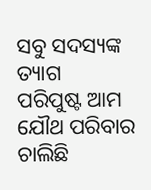ସବୁ ସଦସ୍ୟଙ୍କ ତ୍ୟାଗ
ପରିପୁଷ୍ଟ ଆମ ଯୌଥ ପରିବାର
ଚାଲିଛି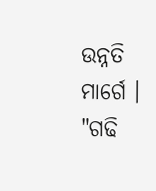ଉନ୍ନତି ମାର୍ଗେ ।
"ଗଢି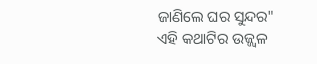ଜାଣିଲେ ଘର ସୁନ୍ଦର"
ଏହି କଥାଟିର ଉଜ୍ଜ୍ବଳ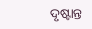ଦୃଷ୍ଟାନ୍ତ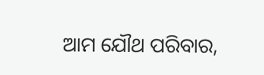ଆମ ଯୌଥ ପରିବାର,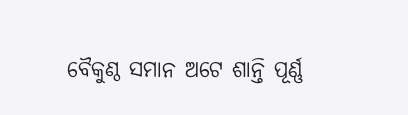ବୈକୁଣ୍ଠ ସମାନ ଅଟେ ଶାନ୍ତି ପୂର୍ଣ୍ଣ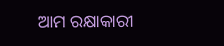ଆମ ରକ୍ଷାକାରୀ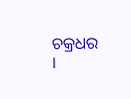ଚକ୍ରଧର ।